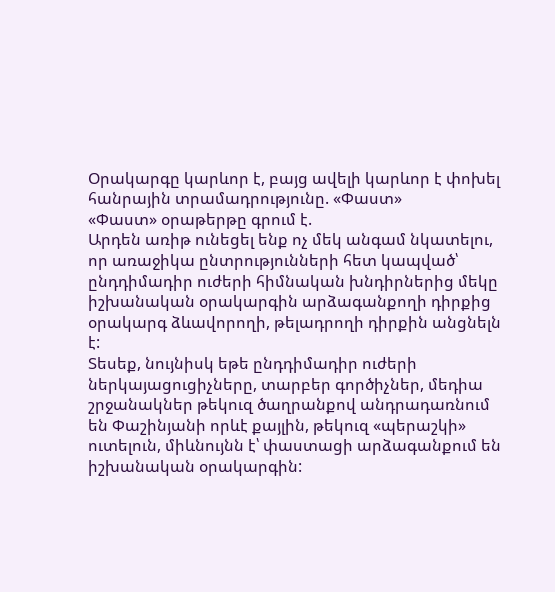Օրակարգը կարևոր է, բայց ավելի կարևոր է փոխել հանրային տրամադրությունը. «Փաստ»
«Փաստ» օրաթերթը գրում է.
Արդեն առիթ ունեցել ենք ոչ մեկ անգամ նկատելու, որ առաջիկա ընտրությունների հետ կապված՝ ընդդիմադիր ուժերի հիմնական խնդիրներից մեկը իշխանական օրակարգին արձագանքողի դիրքից օրակարգ ձևավորողի, թելադրողի դիրքին անցնելն է:
Տեսեք, նույնիսկ եթե ընդդիմադիր ուժերի ներկայացուցիչները, տարբեր գործիչներ, մեդիա շրջանակներ թեկուզ ծաղրանքով անդրադառնում են Փաշինյանի որևէ քայլին, թեկուզ «պերաշկի» ուտելուն, միևնույնն է՝ փաստացի արձագանքում են իշխանական օրակարգին: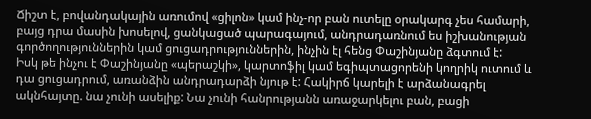Ճիշտ է, բովանդակային առումով «ցիլոն» կամ ինչ-որ բան ուտելը օրակարգ չես համարի, բայց դրա մասին խոսելով, ցանկացած պարագայում, անդրադառնում ես իշխանության գործողություններին կամ ցուցադրություններին, ինչին էլ հենց Փաշինյանը ձգտում է:
Իսկ թե ինչու է Փաշինյանը «պերաշկի», կարտոֆիլ կամ եգիպտացորենի կողրիկ ուտում և դա ցուցադրում, առանձին անդրադարձի նյութ է: Հակիրճ կարելի է արձանագրել ակնհայտը. նա չունի ասելիք: Նա չունի հանրությանն առաջարկելու բան, բացի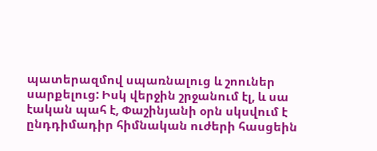պատերազմով սպառնալուց և շոուներ սարքելուց: Իսկ վերջին շրջանում էլ, և սա էական պահ է, Փաշինյանի օրն սկսվում է ընդդիմադիր հիմնական ուժերի հասցեին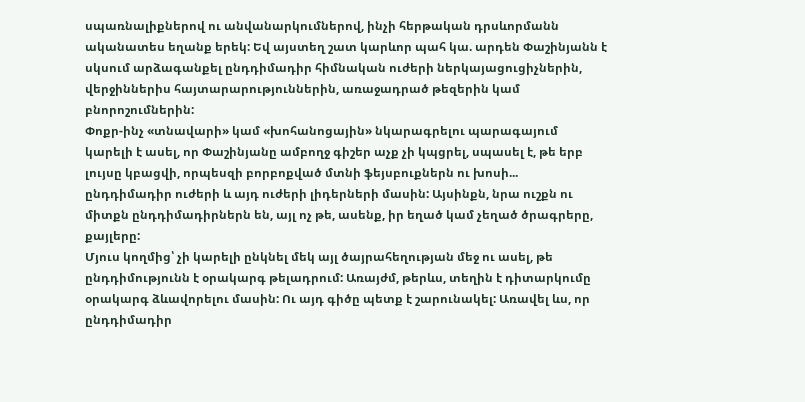սպառնալիքներով ու անվանարկումներով, ինչի հերթական դրսևորմանն ականատես եղանք երեկ: Եվ այստեղ շատ կարևոր պահ կա. արդեն Փաշինյանն է սկսում արձագանքել ընդդիմադիր հիմնական ուժերի ներկայացուցիչներին, վերջիններիս հայտարարություններին, առաջադրած թեզերին կամ բնորոշումներին:
Փոքր-ինչ «տնավարի» կամ «խոհանոցային» նկարագրելու պարագայում կարելի է ասել, որ Փաշինյանը ամբողջ գիշեր աչք չի կպցրել, սպասել է, թե երբ լույսը կբացվի, որպեսզի բորբոքված մտնի ֆեյսբուքներն ու խոսի... ընդդիմադիր ուժերի և այդ ուժերի լիդերների մասին: Այսինքն, նրա ուշքն ու միտքն ընդդիմադիրներն են, այլ ոչ թե, ասենք, իր եղած կամ չեղած ծրագրերը, քայլերը:
Մյուս կողմից՝ չի կարելի ընկնել մեկ այլ ծայրահեղության մեջ ու ասել, թե ընդդիմությունն է օրակարգ թելադրում: Առայժմ, թերևս, տեղին է դիտարկումը օրակարգ ձևավորելու մասին: Ու այդ գիծը պետք է շարունակել: Առավել ևս, որ ընդդիմադիր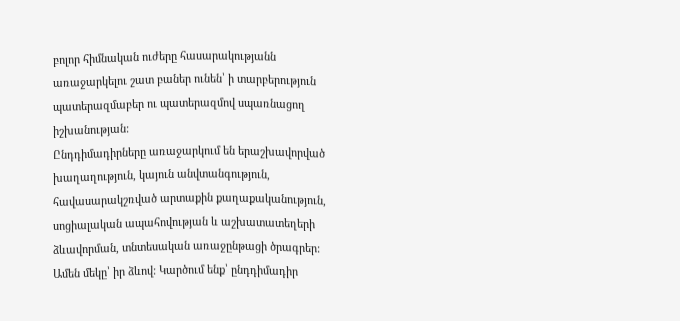բոլոր հիմնական ուժերը հասարակությանն առաջարկելու շատ բաներ ունեն՝ ի տարբերություն պատերազմաբեր ու պատերազմով սպառնացող իշխանության:
Ընդդիմադիրները առաջարկում են երաշխավորված խաղաղություն, կայուն անվտանգություն, հավասարակշռված արտաքին քաղաքականություն, սոցիալական ապահովության և աշխատատեղերի ձևավորման, տնտեսական առաջընթացի ծրագրեր: Ամեն մեկը՝ իր ձևով: Կարծում ենք՝ ընդդիմադիր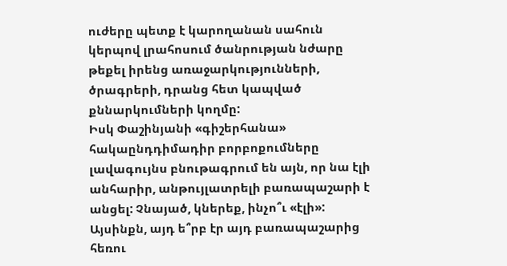ուժերը պետք է կարողանան սահուն կերպով լրահոսում ծանրության նժարը թեքել իրենց առաջարկությունների, ծրագրերի, դրանց հետ կապված քննարկումների կողմը:
Իսկ Փաշինյանի «գիշերհանա» հակաընդդիմադիր բորբոքումները լավագույնս բնութագրում են այն, որ նա էլի անհարիր, անթույլատրելի բառապաշարի է անցել: Չնայած, կներեք, ինչո՞ւ «էլի»: Այսինքն, այդ ե՞րբ էր այդ բառապաշարից հեռու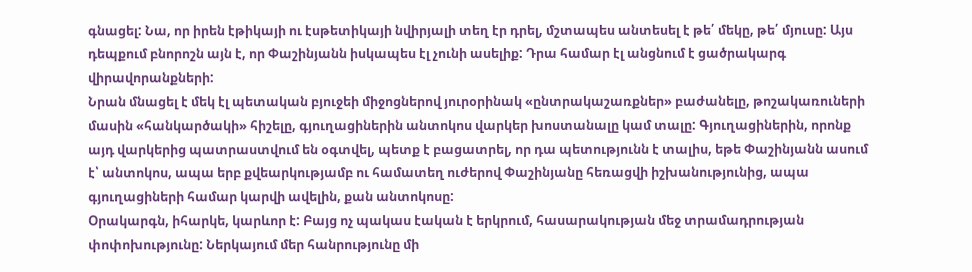գնացել: Նա, որ իրեն էթիկայի ու էսթետիկայի նվիրյալի տեղ էր դրել, մշտապես անտեսել է թե՛ մեկը, թե՛ մյուսը: Այս դեպքում բնորոշն այն է, որ Փաշինյանն իսկապես էլ չունի ասելիք: Դրա համար էլ անցնում է ցածրակարգ վիրավորանքների:
Նրան մնացել է մեկ էլ պետական բյուջեի միջոցներով յուրօրինակ «ընտրակաշառքներ» բաժանելը, թոշակառուների մասին «հանկարծակի» հիշելը, գյուղացիներին անտոկոս վարկեր խոստանալը կամ տալը: Գյուղացիներին, որոնք այդ վարկերից պատրաստվում են օգտվել, պետք է բացատրել, որ դա պետությունն է տալիս, եթե Փաշինյանն ասում է՝ անտոկոս, ապա երբ քվեարկությամբ ու համատեղ ուժերով Փաշինյանը հեռացվի իշխանությունից, ապա գյուղացիների համար կարվի ավելին, քան անտոկոսը:
Օրակարգն, իհարկե, կարևոր է: Բայց ոչ պակաս էական է երկրում, հասարակության մեջ տրամադրության փոփոխությունը: Ներկայում մեր հանրությունը մի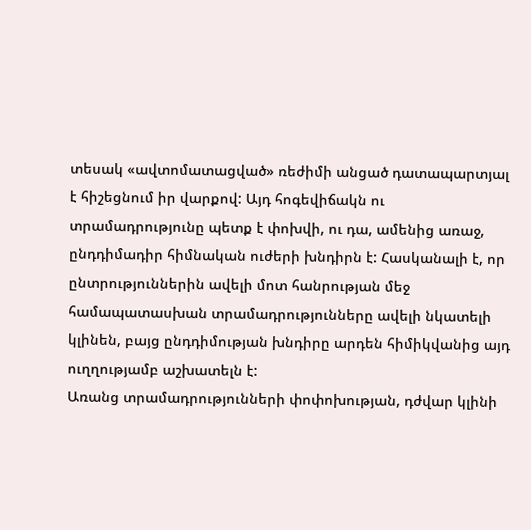տեսակ «ավտոմատացված» ռեժիմի անցած դատապարտյալ է հիշեցնում իր վարքով: Այդ հոգեվիճակն ու տրամադրությունը պետք է փոխվի, ու դա, ամենից առաջ, ընդդիմադիր հիմնական ուժերի խնդիրն է: Հասկանալի է, որ ընտրություններին ավելի մոտ հանրության մեջ համապատասխան տրամադրությունները ավելի նկատելի կլինեն, բայց ընդդիմության խնդիրը արդեն հիմիկվանից այդ ուղղությամբ աշխատելն է:
Առանց տրամադրությունների փոփոխության, դժվար կլինի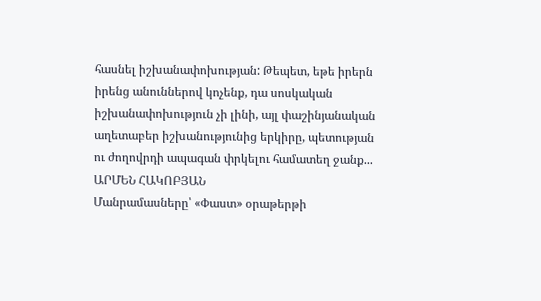հասնել իշխանափոխության: Թեպետ, եթե իրերն իրենց անուններով կոչենք, դա սոսկական իշխանափոխություն չի լինի, այլ փաշինյանական աղետաբեր իշխանությունից երկիրը, պետության ու ժողովրդի ապագան փրկելու համատեղ ջանք...
ԱՐՄԵՆ ՀԱԿՈԲՅԱՆ
Մանրամասները՝ «Փաստ» օրաթերթի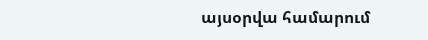այսօրվա համարում